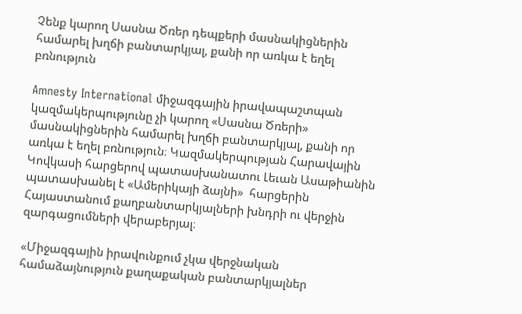Չենք կարող Սասնա Ծռեր դեպքերի մասնակիցներին համարել խղճի բանտարկյալ, քանի որ առկա է եղել բռնություն

Amnesty International միջազգային իրավապաշտպան կազմակերպությունը չի կարող «Սասնա Ծռերի» մասնակիցներին համարել խղճի բանտարկյալ, քանի որ առկա է եղել բռնություն։ Կազմակերպության Հարավային Կովկասի հարցերով պատասխանատու Լեւան Ասաթիանին պատասխանել է «Ամերիկայի ձայնի»  հարցերին Հայաստանում քաղբանտարկյալների խնդրի ու վերջին զարգացումների վերաբերյալ։

«Միջազգային իրավունքում չկա վերջնական համաձայնություն քաղաքական բանտարկյալներ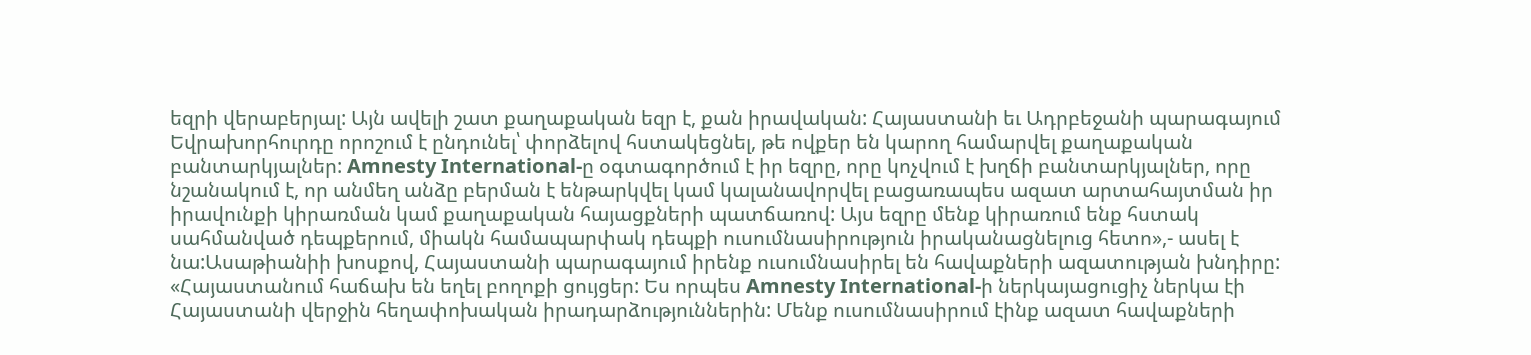եզրի վերաբերյալ: Այն ավելի շատ քաղաքական եզր է, քան իրավական: Հայաստանի եւ Ադրբեջանի պարագայում Եվրախորհուրդը որոշում է ընդունել՝ փորձելով հստակեցնել, թե ովքեր են կարող համարվել քաղաքական բանտարկյալներ: Amnesty International-ը օգտագործում է իր եզրը, որը կոչվում է խղճի բանտարկյալներ, որը նշանակում է, որ անմեղ անձը բերման է ենթարկվել կամ կալանավորվել բացառապես ազատ արտահայտման իր իրավունքի կիրառման կամ քաղաքական հայացքների պատճառով: Այս եզրը մենք կիրառում ենք հստակ սահմանված դեպքերում, միակն համապարփակ դեպքի ուսումնասիրություն իրականացնելուց հետո»,- ասել է նա:Ասաթիանիի խոսքով, Հայաստանի պարագայում իրենք ուսումնասիրել են հավաքների ազատության խնդիրը: «Հայաստանում հաճախ են եղել բողոքի ցույցեր: Ես որպես Amnesty International-ի ներկայացուցիչ ներկա էի Հայաստանի վերջին հեղափոխական իրադարձություններին: Մենք ուսումնասիրում էինք ազատ հավաքների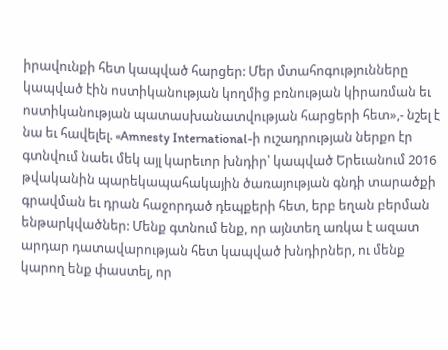իրավունքի հետ կապված հարցեր: Մեր մտահոգությունները կապված էին ոստիկանության կողմից բռնության կիրառման եւ ոստիկանության պատասխանատվության հարցերի հետ»,- նշել է նա եւ հավելել. «Amnesty International-ի ուշադրության ներքո էր գտնվում նաեւ մեկ այլ կարեւոր խնդիր՝ կապված Երեւանում 2016 թվականին պարեկապահակային ծառայության գնդի տարածքի գրավման եւ դրան հաջորդած դեպքերի հետ, երբ եղան բերման ենթարկվածներ: Մենք գտնում ենք, որ այնտեղ առկա է ազատ արդար դատավարության հետ կապված խնդիրներ, ու մենք կարող ենք փաստել, որ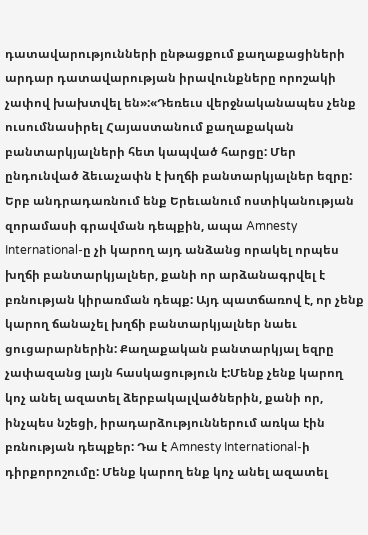դատավարությունների ընթացքում քաղաքացիների արդար դատավարության իրավունքները որոշակի չափով խախտվել են»:«Դեռեւս վերջնականապես չենք ուսումնասիրել Հայաստանում քաղաքական բանտարկյալների հետ կապված հարցը: Մեր ընդունված ձեւաչափն է խղճի բանտարկյալներ եզրը: Երբ անդրադառնում ենք Երեւանում ոստիկանության զորամասի գրավման դեպքին, ապա Amnesty International-ը չի կարող այդ անձանց որակել որպես խղճի բանտարկյալներ, քանի որ արձանագրվել է բռնության կիրառման դեպք: Այդ պատճառով է, որ չենք կարող ճանաչել խղճի բանտարկյալներ նաեւ ցուցարարներին: Քաղաքական բանտարկյալ եզրը չափազանց լայն հասկացություն է:Մենք չենք կարող կոչ անել ազատել ձերբակալվածներին, քանի որ, ինչպես նշեցի, իրադարձություններում առկա էին բռնության դեպքեր: Դա է Amnesty International-ի դիրքորոշումը: Մենք կարող ենք կոչ անել ազատել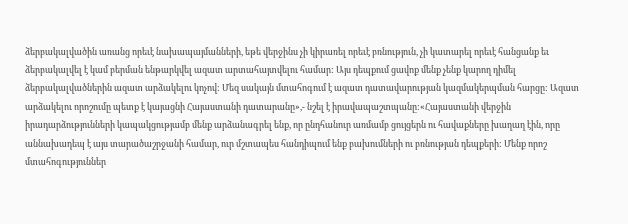ձերբակալվածին առանց որեւէ նախապայմանների, եթե վերջինս չի կիրառել որեւէ բռնություն, չի կատարել որեւէ հանցանք եւ ձերբակալվել է կամ բերման ենթարկվել ազատ արտահայտվելու համար: Այս դեպքում ցավոք մենք չենք կարող դիմել ձերբակալվածներին ազատ արձակելու կոչով: Մեզ սակայն մտահոգում է ազատ դատավարության կազմակերպման հարցը: Ազատ արձակելու որոշումը պետք է կայացնի Հայաստանի դատարանը»,- նշել է իրավապաշտպանը:«Հայաստանի վերջին իրադարձությունների կապակցությամբ մենք արձանագրել ենք, որ ընդհանուր առմամբ ցույցերն ու հավաքները խաղաղ էին, որը աննախադեպ է այս տարածաշրջանի համար, ուր մշտապես հանդիպում ենք բախումների ու բռնության դեպքերի: Մենք որոշ մտահոգություններ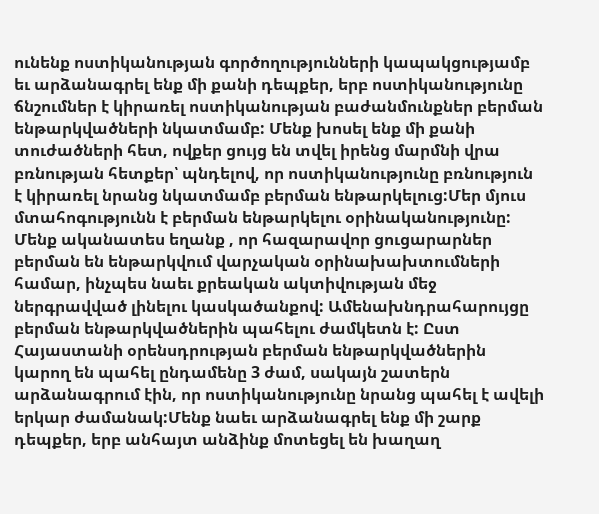ունենք ոստիկանության գործողությունների կապակցությամբ եւ արձանագրել ենք մի քանի դեպքեր, երբ ոստիկանությունը ճնշումներ է կիրառել ոստիկանության բաժանմունքներ բերման ենթարկվածների նկատմամբ: Մենք խոսել ենք մի քանի տուժածների հետ, ովքեր ցույց են տվել իրենց մարմնի վրա բռնության հետքեր՝ պնդելով, որ ոստիկանությունը բռնություն է կիրառել նրանց նկատմամբ բերման ենթարկելուց:Մեր մյուս մտահոգությունն է բերման ենթարկելու օրինականությունը: Մենք ականատես եղանք , որ հազարավոր ցուցարարներ բերման են ենթարկվում վարչական օրինախախտումների համար, ինչպես նաեւ քրեական ակտիվության մեջ ներգրավված լինելու կասկածանքով: Ամենախնդրահարույցը բերման ենթարկվածներին պահելու ժամկետն է: Ըստ Հայաստանի օրենսդրության բերման ենթարկվածներին կարող են պահել ընդամենը 3 ժամ, սակայն շատերն արձանագրում էին, որ ոստիկանությունը նրանց պահել է ավելի երկար ժամանակ:Մենք նաեւ արձանագրել ենք մի շարք դեպքեր, երբ անհայտ անձինք մոտեցել են խաղաղ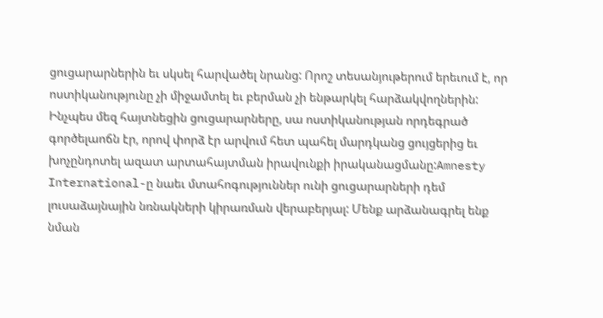ցուցարարներին եւ սկսել հարվածել նրանց: Որոշ տեսանյութերում երեւում է, որ ոստիկանությունը չի միջամտել եւ բերման չի ենթարկել հարձակվողներին: Ինչպես մեզ հայտնեցին ցուցարարները, սա ոստիկանության որդեգրած գործելաոճն էր, որով փորձ էր արվում հետ պահել մարդկանց ցույցերից եւ խոչընդոտել ազատ արտահայտման իրավունքի իրականացմանը:Amnesty International-ը նաեւ մտահոգություններ ունի ցուցարարների դեմ լուսաձայնային նռնակների կիրառման վերաբերյալ: Մենք արձանագրել ենք նման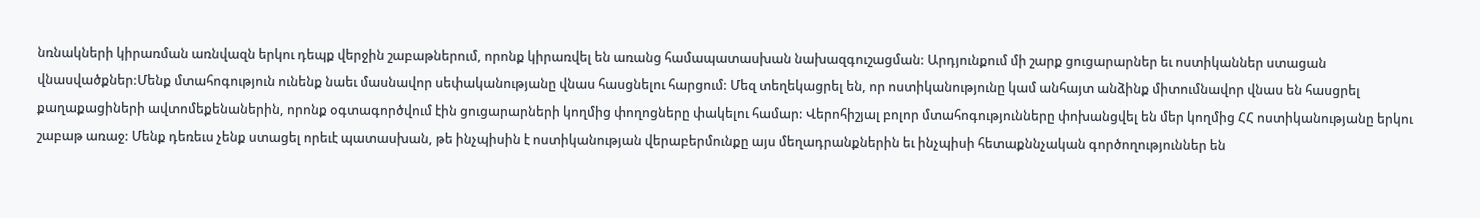նռնակների կիրառման առնվազն երկու դեպք վերջին շաբաթներում, որոնք կիրառվել են առանց համապատասխան նախազգուշացման: Արդյունքում մի շարք ցուցարարներ եւ ոստիկաններ ստացան վնասվածքներ:Մենք մտահոգություն ունենք նաեւ մասնավոր սեփականությանը վնաս հասցնելու հարցում: Մեզ տեղեկացրել են, որ ոստիկանությունը կամ անհայտ անձինք միտումնավոր վնաս են հասցրել քաղաքացիների ավտոմեքենաներին, որոնք օգտագործվում էին ցուցարարների կողմից փողոցները փակելու համար: Վերոհիշյալ բոլոր մտահոգությունները փոխանցվել են մեր կողմից ՀՀ ոստիկանությանը երկու շաբաթ առաջ: Մենք դեռեւս չենք ստացել որեւէ պատասխան, թե ինչպիսին է ոստիկանության վերաբերմունքը այս մեղադրանքներին եւ ինչպիսի հետաքննչական գործողություններ են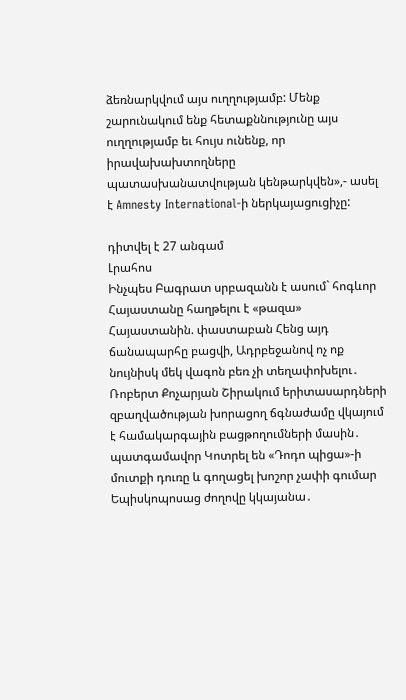ձեռնարկվում այս ուղղությամբ: Մենք շարունակում ենք հետաքննությունը այս ուղղությամբ եւ հույս ունենք, որ իրավախախտողները պատասխանատվության կենթարկվեն»,- ասել է Amnesty International-ի ներկայացուցիչը:

դիտվել է 27 անգամ
Լրահոս
Ինչպես Բագրատ սրբազանն է ասում` հոգևոր Հայաստանը հաղթելու է «թազա» Հայաստանին. փաստաբան Հենց այդ ճանապարհը բացվի, Ադրբեջանով ոչ ոք նույնիսկ մեկ վագոն բեռ չի տեղափոխելու․ Ռոբերտ Քոչարյան Շիրակում երիտասարդների զբաղվածության խորացող ճգնաժամը վկայում է համակարգային բացթողումների մասին․ պատգամավոր Կոտրել են «Դոդո պիցա»-ի մուտքի դուռը և գողացել խոշոր չափի գումար Եպիսկոպոսաց ժողովը կկայանա․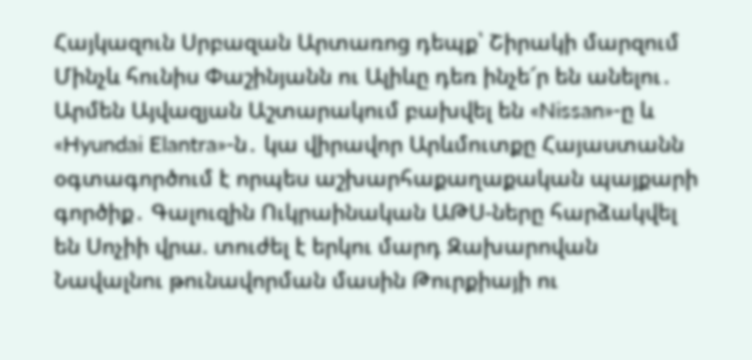Հայկազուն Սրբազան Արտառոց դեպք՝ Շիրակի մարզում Մինչև հունիս Փաշինյանն ու Ալիևը դեռ ինչե՜ր են անելու․ Արմեն Այվազյան Աշտարակում բախվել են «Nissan»-ը և «Hyundai Elantra»-ն․ կա վիրավոր Արևմուտքը Հայաստանն օգտագործում է որպես աշխարհաքաղաքական պայքարի գործիք․ Գալուզին Ուկրաինական ԱԹՍ-ները հարձակվել են Սոչիի վրա. տուժել է երկու մարդ Զախարովան Նավալնու թունավորման մասին Թուրքիայի ու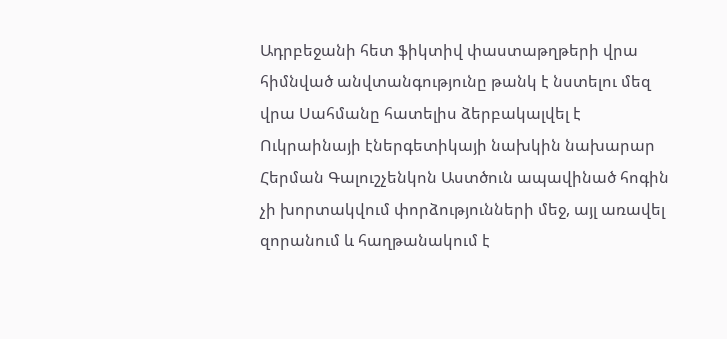Ադրբեջանի հետ ֆիկտիվ փաստաթղթերի վրա հիմնված անվտանգությունը թանկ է նստելու մեզ վրա Սահմանը հատելիս ձերբակալվել է Ուկրաինայի էներգետիկայի նախկին նախարար Հերման Գալուշչենկոն Աստծուն ապավինած հոգին չի խորտակվում փորձությունների մեջ, այլ առավել զորանում և հաղթանակում է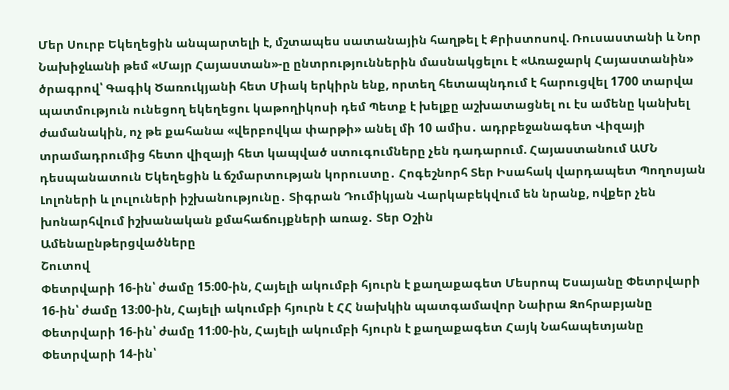Մեր Սուրբ Եկեղեցին անպարտելի է, մշտապես սատանային հաղթել է Քրիստոսով. Ռուսաստանի և Նոր Նախիջևանի թեմ «Մայր Հայաստան»-ը ընտրություններին մասնակցելու է «Առաջարկ Հայաստանին» ծրագրով՝ Գագիկ Ծառուկյանի հետ Միակ երկիրն ենք, որտեղ հետապնդում է հարուցվել 1700 տարվա պատմություն ունեցող եկեղեցու կաթողիկոսի դեմ Պետք է խելքը աշխատացնել ու էս ամենը կանխել ժամանակին, ոչ թե քահանա «վերբովկա փարթի» անել մի 10 ամիս․ ադրբեջանագետ Վիզայի տրամադրումից հետո վիզայի հետ կապված ստուգումները չեն դադարում. Հայաստանում ԱՄՆ դեսպանատուն Եկեղեցին և ճշմարտության կորուստը․ Հոգեշնորհ Տեր Իսահակ վարդապետ Պողոսյան Լոլոների և լուլուների իշխանությունը․ Տիգրան Դումիկյան Վարկաբեկվում են նրանք, ովքեր չեն խոնարհվում իշխանական քմահաճույքների առաջ․ Տեր Օշին
Ամենաընթերցվածները
Շուտով
Փետրվարի 16-ին՝ ժամը 15։00-ին, Հայելի ակումբի հյուրն է քաղաքագետ Մեսրոպ Եսայանը Փետրվարի 16-ին՝ ժամը 13։00-ին, Հայելի ակումբի հյուրն է ՀՀ նախկին պատգամավոր Նաիրա Զոհրաբյանը Փետրվարի 16-ին՝ ժամը 11։00-ին, Հայելի ակումբի հյուրն է քաղաքագետ Հայկ Նահապետյանը Փետրվարի 14-ին՝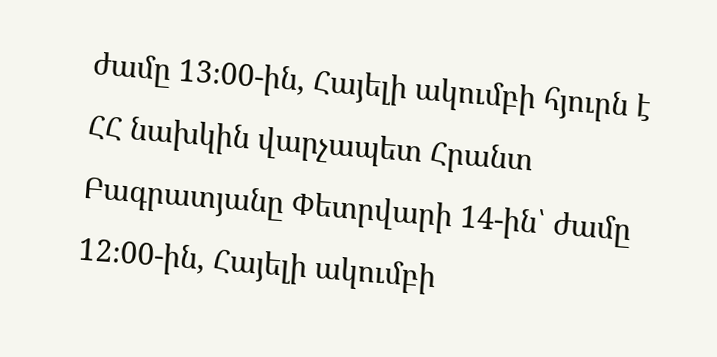ժամը 13։00-ին, Հայելի ակումբի հյուրն է ՀՀ նախկին վարչապետ Հրանտ Բագրատյանը Փետրվարի 14-ին՝ ժամը 12։00-ին, Հայելի ակումբի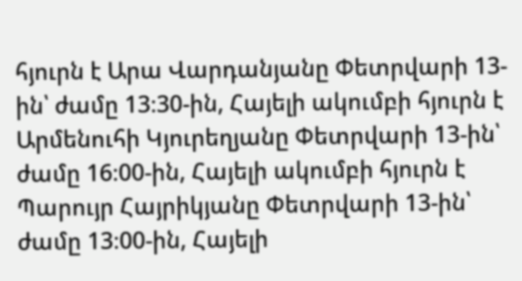հյուրն է Արա Վարդանյանը Փետրվարի 13-ին՝ ժամը 13։30-ին, Հայելի ակումբի հյուրն է Արմենուհի Կյուրեղյանը Փետրվարի 13-ին՝ ժամը 16։00-ին, Հայելի ակումբի հյուրն է Պարույր Հայրիկյանը Փետրվարի 13-ին՝ ժամը 13։00-ին, Հայելի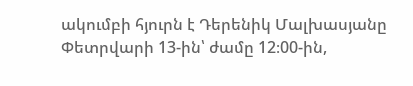ակումբի հյուրն է Դերենիկ Մալխասյանը Փետրվարի 13-ին՝ ժամը 12։00-ին,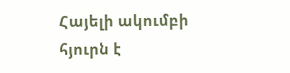Հայելի ակումբի հյուրն է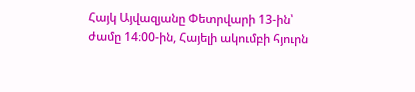Հայկ Այվազյանը Փետրվարի 13-ին՝ ժամը 14։00-ին, Հայելի ակումբի հյուրն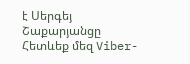է Սերգեյ Շաքարյանցը
Հետևեք մեզ Viber-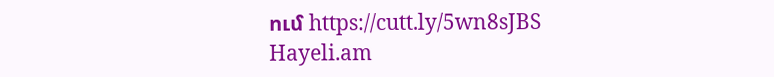ում https://cutt.ly/5wn8sJBS
Hayeli.am